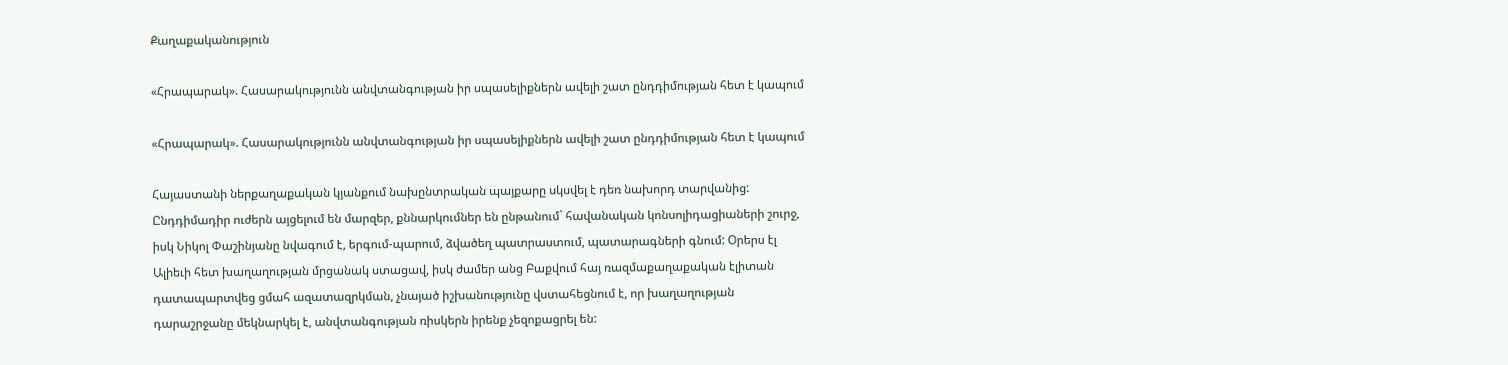Քաղաքականություն

«Հրապարակ». Հասարակությունն անվտանգության իր սպասելիքներն ավելի շատ ընդդիմության հետ է կապում

«Հրապարակ». Հասարակությունն անվտանգության իր սպասելիքներն ավելի շատ ընդդիմության հետ է կապում

Հայաստանի ներքաղաքական կյանքում նախընտրական պայքարը սկսվել է դեռ նախորդ տարվանից: Ընդդիմադիր ուժերն այցելում են մարզեր, քննարկումներ են ընթանում` հավանական կոնսոլիդացիաների շուրջ, իսկ Նիկոլ Փաշինյանը նվագում է, երգում-պարում, ձվածեղ պատրաստում, պատարագների գնում: Օրերս էլ Ալիեւի հետ խաղաղության մրցանակ ստացավ, իսկ ժամեր անց Բաքվում հայ ռազմաքաղաքական էլիտան դատապարտվեց ցմահ ազատազրկման, չնայած իշխանությունը վստահեցնում է, որ խաղաղության դարաշրջանը մեկնարկել է, անվտանգության ռիսկերն իրենք չեզոքացրել են: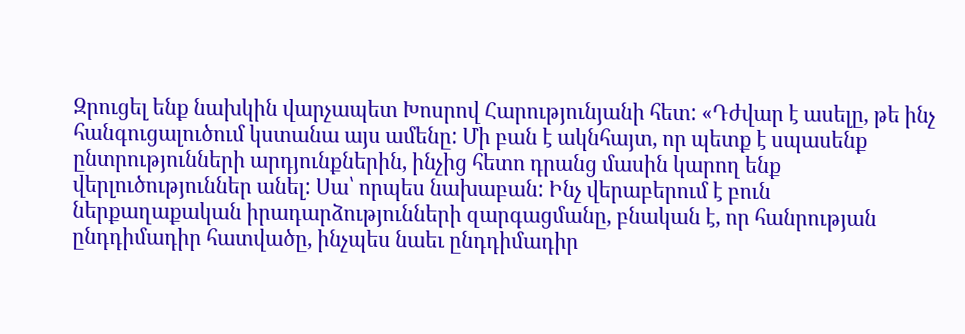Զրուցել ենք նախկին վարչապետ Խոսրով Հարությունյանի հետ: «Դժվար է ասելը, թե ինչ հանգուցալուծում կստանա այս ամենը: Մի բան է ակնհայտ, որ պետք է սպասենք ընտրությունների արդյունքներին, ինչից հետո դրանց մասին կարող ենք վերլուծություններ անել: Սա՝ որպես նախաբան: Ինչ վերաբերում է բուն ներքաղաքական իրադարձությունների զարգացմանը, բնական է, որ հանրության ընդդիմադիր հատվածը, ինչպես նաեւ ընդդիմադիր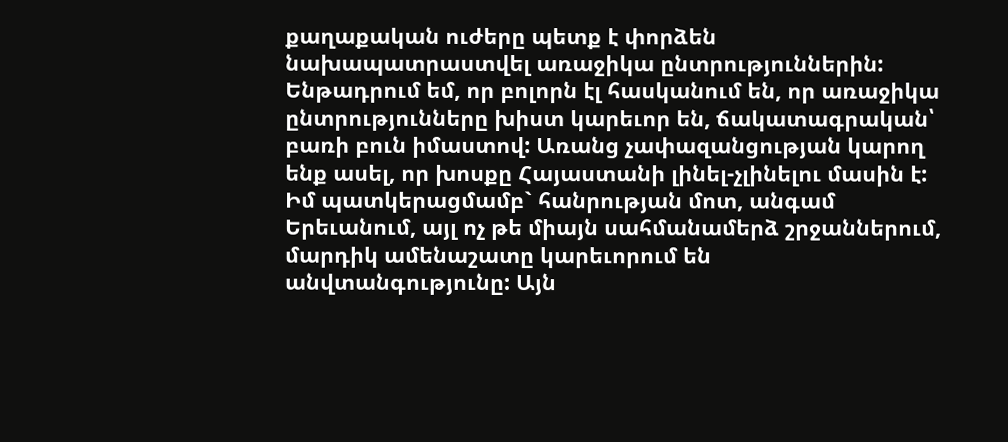քաղաքական ուժերը պետք է փորձեն նախապատրաստվել առաջիկա ընտրություններին: Ենթադրում եմ, որ բոլորն էլ հասկանում են, որ առաջիկա ընտրությունները խիստ կարեւոր են, ճակատագրական՝ բառի բուն իմաստով: Առանց չափազանցության կարող ենք ասել, որ խոսքը Հայաստանի լինել-չլինելու մասին է: Իմ պատկերացմամբ` հանրության մոտ, անգամ Երեւանում, այլ ոչ թե միայն սահմանամերձ շրջաններում, մարդիկ ամենաշատը կարեւորում են անվտանգությունը: Այն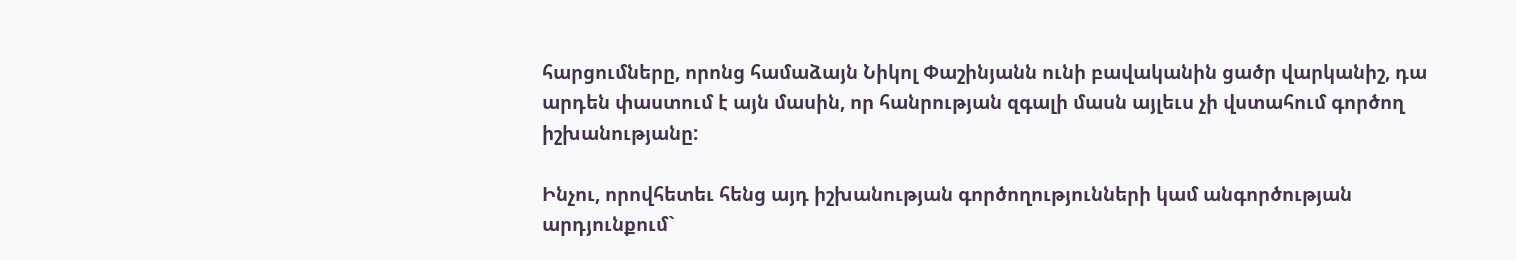հարցումները, որոնց համաձայն Նիկոլ Փաշինյանն ունի բավականին ցածր վարկանիշ, դա արդեն փաստում է այն մասին, որ հանրության զգալի մասն այլեւս չի վստահում գործող իշխանությանը:

Ինչու, որովհետեւ հենց այդ իշխանության գործողությունների կամ անգործության արդյունքում`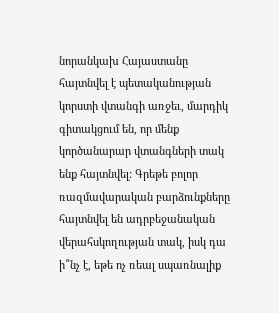նորանկախ Հայաստանը հայտնվել է պետականության կորստի վտանգի առջեւ, մարդիկ գիտակցում են, որ մենք կործանարար վտանգների տակ ենք հայտնվել: Գրեթե բոլոր ռազմավարական բարձունքները հայտնվել են ադրբեջանական վերահսկողության տակ, իսկ դա ի՞նչ է, եթե ոչ ռեալ սպառնալիք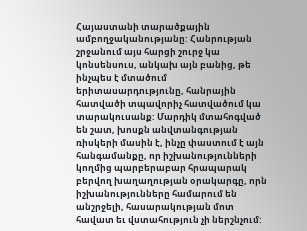Հայաստանի տարածքային ամբողջականությանը: Հանրության շրջանում այս հարցի շուրջ կա կոնսենսուս, անկախ այն բանից, թե ինչպես է մտածում երիտասարդությունը, հանրային հատվածի տպավորիչ հատվածում կա տարակուսանք: Մարդիկ մտահոգված են շատ, խոսքն անվտանգության ռիսկերի մասին է, ինչը փաստում է այն հանգամանքը, որ իշխանությունների կողմից պարբերաբար հրապարակ բերվող խաղաղության օրակարգը, որն իշխանությունները համարում են անշրջելի, հասարակության մոտ հավատ եւ վստահություն չի ներշնչում: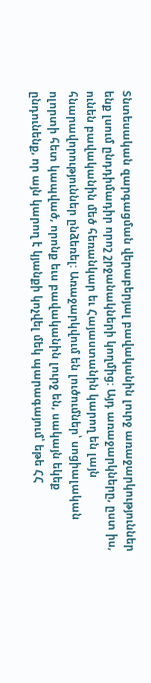Տնտեսական զարգացման վերաբերյալ բավականին լուրջ առաջարկություններ ենք լսում ընդդիմադիր որոշ շրջանակների կողմից: Այդ առաջարկները, ըստ իս, ունեն բավականին մեծ հեռանկար եւ Հայաստանին կարող են լայն հնարավորություններ ընձեռել: Առաջարկվում են լուծումներ՝ սոցիալական ոլորտի հետ կապված, որոնք եւս բավականին լուրջ են, սակայն եկեք ընդունենք, որ այն կարող է կյանքի կոչվել մեկ պարագայում՝ եթե ՀՀ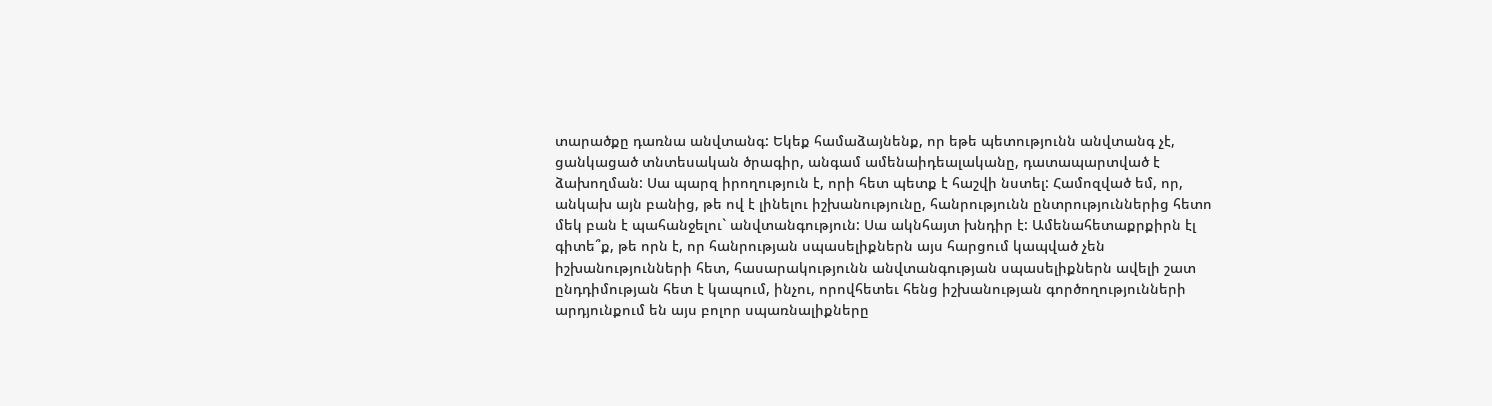տարածքը դառնա անվտանգ: Եկեք համաձայնենք, որ եթե պետությունն անվտանգ չէ, ցանկացած տնտեսական ծրագիր, անգամ ամենաիդեալականը, դատապարտված է ձախողման: Սա պարզ իրողություն է, որի հետ պետք է հաշվի նստել: Համոզված եմ, որ, անկախ այն բանից, թե ով է լինելու իշխանությունը, հանրությունն ընտրություններից հետո մեկ բան է պահանջելու` անվտանգություն: Սա ակնհայտ խնդիր է: Ամենահետաքրքիրն էլ գիտե՞ք, թե որն է, որ հանրության սպասելիքներն այս հարցում կապված չեն իշխանությունների հետ, հասարակությունն անվտանգության սպասելիքներն ավելի շատ ընդդիմության հետ է կապում, ինչու, որովհետեւ հենց իշխանության գործողությունների արդյունքում են այս բոլոր սպառնալիքները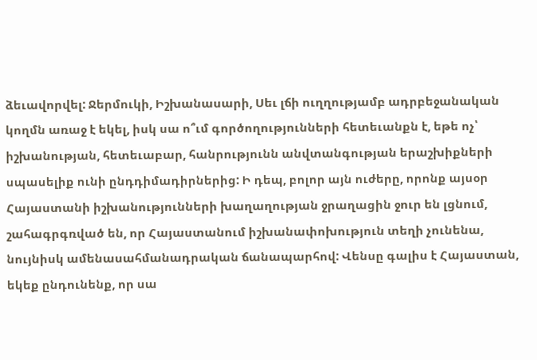ձեւավորվել: Ջերմուկի, Իշխանասարի, Սեւ լճի ուղղությամբ ադրբեջանական կողմն առաջ է եկել, իսկ սա ո՞ւմ գործողությունների հետեւանքն է, եթե ոչ՝ իշխանության, հետեւաբար, հանրությունն անվտանգության երաշխիքների սպասելիք ունի ընդդիմադիրներից: Ի դեպ, բոլոր այն ուժերը, որոնք այսօր Հայաստանի իշխանությունների խաղաղության ջրաղացին ջուր են լցնում, շահագրգռված են, որ Հայաստանում իշխանափոխություն տեղի չունենա, նույնիսկ ամենասահմանադրական ճանապարհով: Վենսը գալիս է Հայաստան, եկեք ընդունենք, որ սա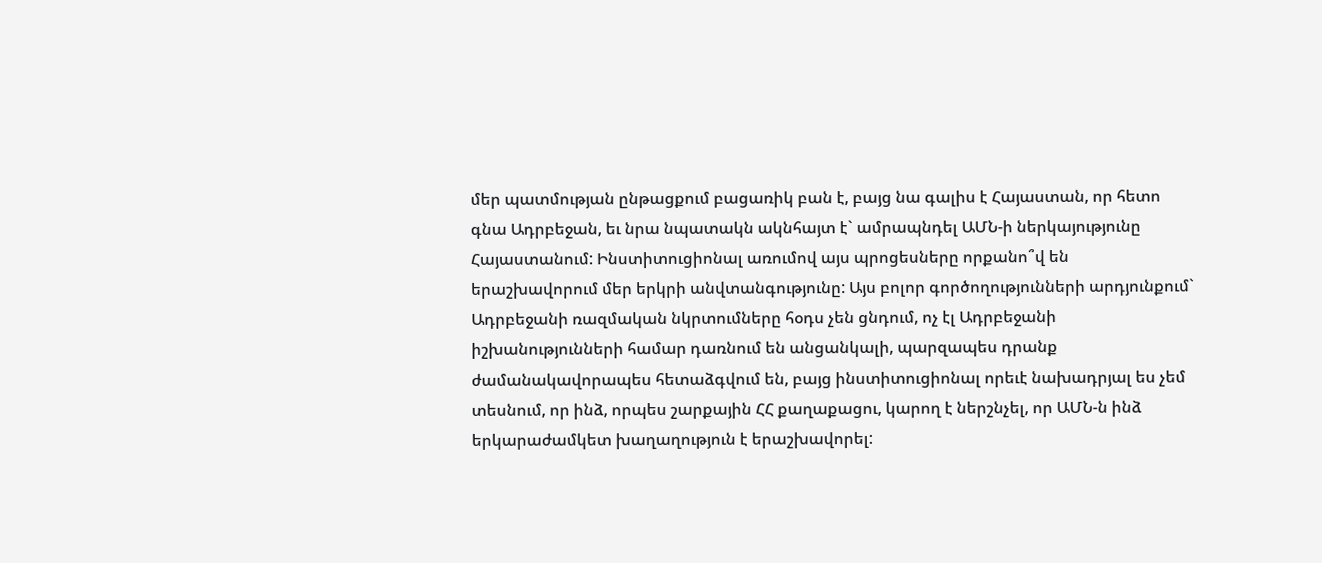մեր պատմության ընթացքում բացառիկ բան է, բայց նա գալիս է Հայաստան, որ հետո գնա Ադրբեջան, եւ նրա նպատակն ակնհայտ է` ամրապնդել ԱՄՆ-ի ներկայությունը Հայաստանում: Ինստիտուցիոնալ առումով այս պրոցեսները որքանո՞վ են երաշխավորում մեր երկրի անվտանգությունը: Այս բոլոր գործողությունների արդյունքում` Ադրբեջանի ռազմական նկրտումները հօդս չեն ցնդում, ոչ էլ Ադրբեջանի իշխանությունների համար դառնում են անցանկալի, պարզապես դրանք ժամանակավորապես հետաձգվում են, բայց ինստիտուցիոնալ որեւէ նախադրյալ ես չեմ տեսնում, որ ինձ, որպես շարքային ՀՀ քաղաքացու, կարող է ներշնչել, որ ԱՄՆ-ն ինձ երկարաժամկետ խաղաղություն է երաշխավորել: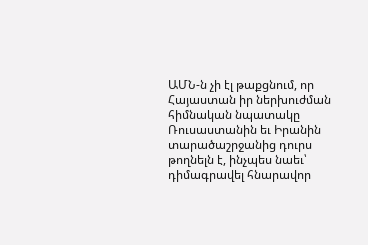ԱՄՆ-ն չի էլ թաքցնում, որ Հայաստան իր ներխուժման հիմնական նպատակը Ռուսաստանին եւ Իրանին տարածաշրջանից դուրս թողնելն է, ինչպես նաեւ՝ դիմագրավել հնարավոր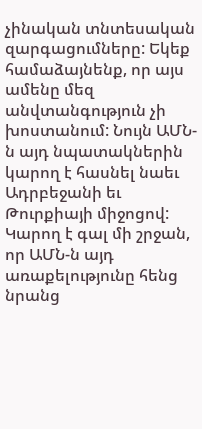չինական տնտեսական զարգացումները: Եկեք համաձայնենք, որ այս ամենը մեզ անվտանգություն չի խոստանում: Նույն ԱՄՆ-ն այդ նպատակներին կարող է հասնել նաեւ Ադրբեջանի եւ Թուրքիայի միջոցով: Կարող է գալ մի շրջան, որ ԱՄՆ-ն այդ առաքելությունը հենց նրանց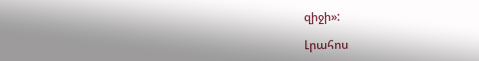զիջի»:

Լրահոս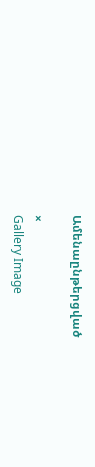Ամենաընթերցված

×
Gallery Image